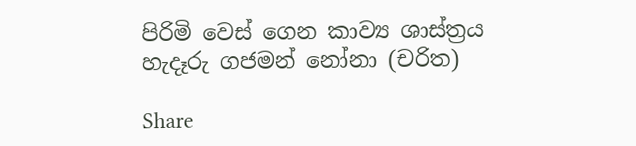පිරිමි වෙස් ගෙන කාව්‍ය ශාස්ත්‍රය හැදෑරු ගජමන් නෝනා (චරිත)

Share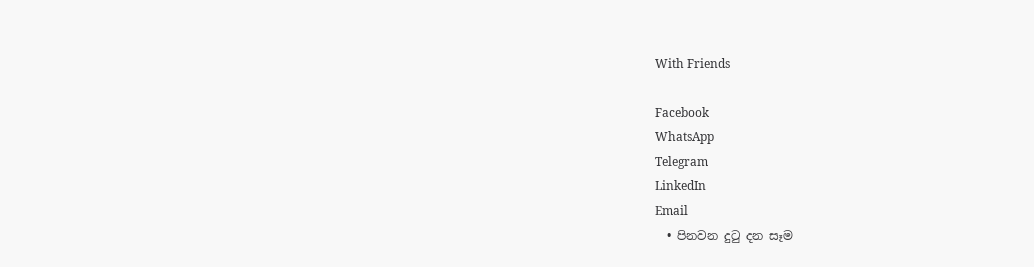With Friends

Facebook
WhatsApp
Telegram
LinkedIn
Email
  • පිනවන දුටු දන සෑම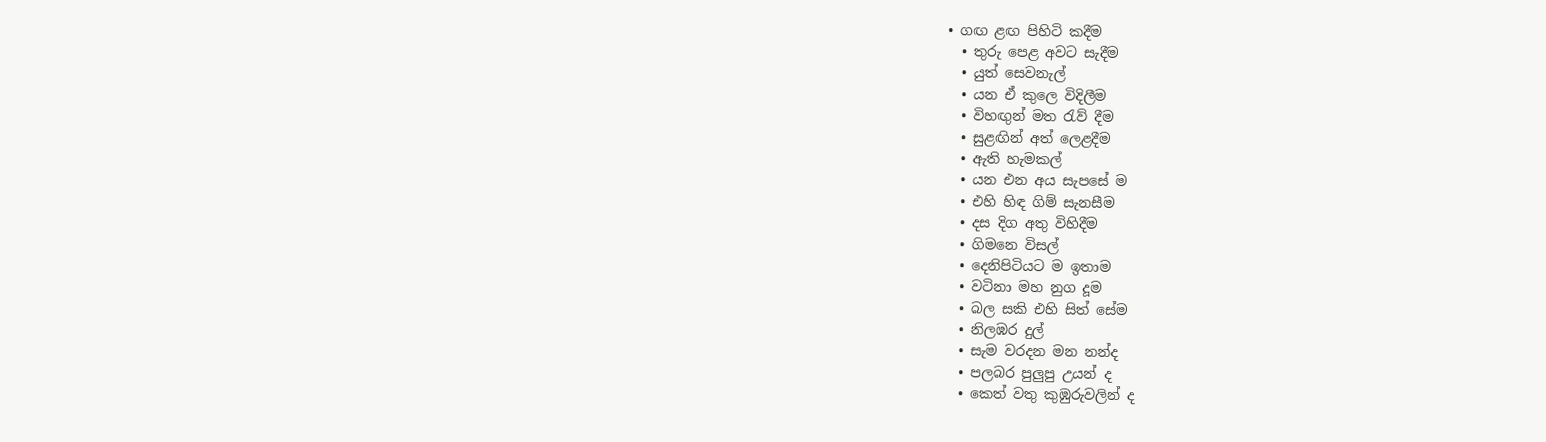• ගඟ ළඟ පිහිටි කදීම
  • තුරු පෙළ අවට සැදීම
  • යුත් සෙවනැල්
  • යන ඒ කුලෙ විදිලීම
  • විහඟුන් මත රැව් දීම
  • සුළඟින් අත් ලෙළදීම
  • ඇති හැමකල්
  • යන එන අය සැපසේ ම
  • එහි හිඳ ගිම් සැනසීම
  • දස දිග අතු විහිදීම
  • ගිමනෙ විසල්
  • දෙනිපිටියට ම ඉතාම
  • වටිනා මහ නුග දූම
  • බල සකි එහි සිත් සේම
  • නිලඹර දුල්
  • සැම වරදන මන නන්ද
  • පලබර පුලුපු උයන් ද
  • කෙත් වතු කුඹුරුවලින් ද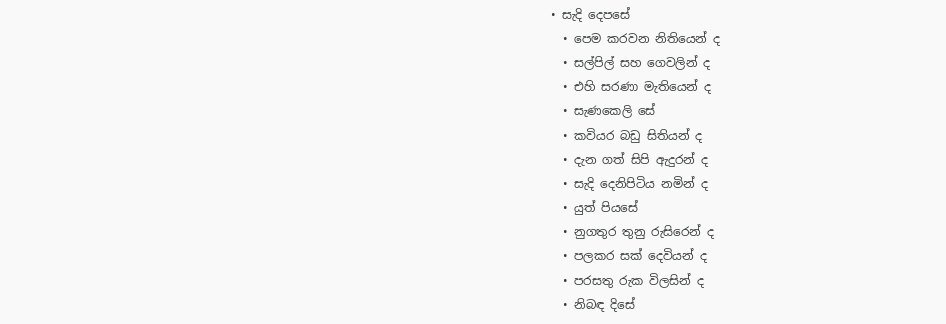• සැදි දෙපසේ
  • පෙම කරවන නිතියෙන් ද
  • සල්පිල් සහ ගෙවලින් ද
  • එහි සරණා මැතියෙන් ද
  • සැණකෙලි සේ
  • කවියර බඩු සිතියන් ද
  • දැන ගත් සිපි ඇදුරන් ද
  • සැදි දෙනිපිටිය නමින් ද
  • යුත් පියසේ
  • නුගතුර තුනු රුසිරෙන් ද
  • පලකර සක් දෙවියන් ද
  • පරසතු රුක විලසින් ද
  • නිබඳ දිසේ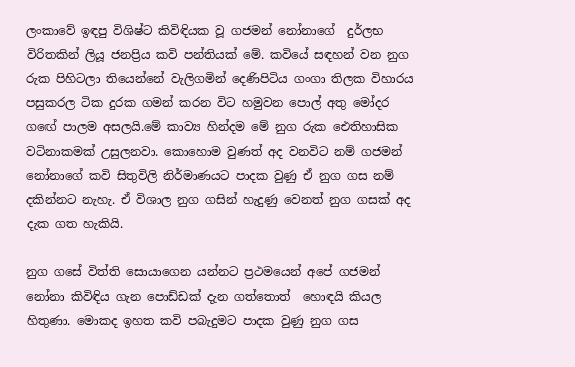ලංකාවේ ඉඳපු විශිෂ්ට කිවිඳියක වූ ගජමන් නෝනාගේ  දුර්ලභ විරිතකින් ලියූ ජනප්‍රිය කවි පන්තියක් මේ. කවියේ සඳහන් වන නුග රුක පිහිටලා තියෙන්නේ වැලිගමින් දෙණිපිටිය ගංගා තිලක විහාරය පසුකරල ටික දුරක ගමන් කරන විට හමුවන පොල් අතු මෝදර ගඟේ පාලම අසලයි.මේ කාව්‍ය හින්දම මේ නුග රුක ඓතිහාසික වටිනාකමක් උසුලනවා. කොහොම වුණත් අද වනවිට නම් ගජමන් නෝනාගේ කවි සිතුවිලි නිර්මාණයට පාදක වුණු ඒ නුග ගස නම් දකින්නට නැහැ. ඒ විශාල නුග ගසින් හැදුණු වෙනත් නුග ගසක් අද දැක ගත හැකියි.

නුග ගසේ විත්ති සොයාගෙන යන්නට ප්‍රථමයෙන් අපේ ගජමන් නෝනා කිවිඳිය ගැන පොඩ්ඩක් දැන ගත්තොත්  හොඳයි කියල හිතුණා. මොකද ඉහත කවි පබැදුමට පාදක වුණු නුග ගස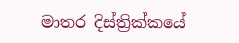මාතර දිස්ත්‍රික්කයේ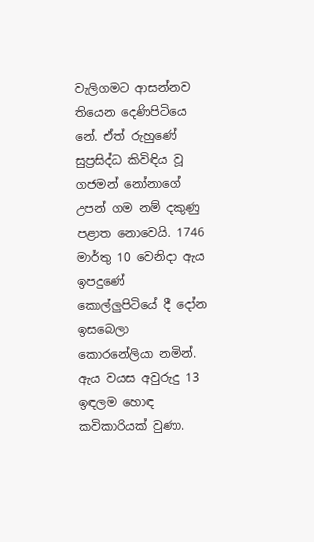වැලිගමට ආසන්නව තියෙන දෙණිපිටියෙ නේ. ඒත් රුහුණේ සුප්‍රසිද්ධ කිවිඳිය වූ ගජමන් නෝනාගේ උපන් ගම නම් දකුණු පළාත නොවෙයි. 1746 මාර්තු 10 වෙනිදා ඇය ඉපදුණේ කොල්ලුපිටියේ දී දෝන ඉසබෙලා කොරනේලියා නමින්. ඇය වයස අවුරුදු 13 ඉඳලම හොඳ කවිකාරියක් වුණා.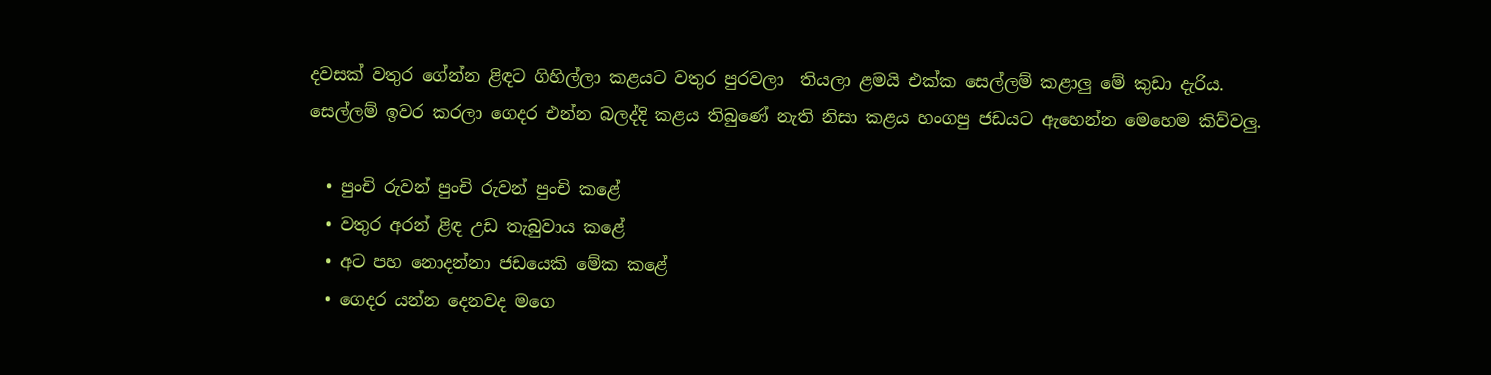දවසක් වතුර ගේන්න ළිඳට ගිහිල්ලා කළයට වතුර පුරවලා  තියලා ළමයි එක්ක සෙල්ලම් කළාලු මේ කුඩා දැරිය. සෙල්ලම් ඉවර කරලා ගෙදර එන්න බලද්දි කළය තිබුණේ නැති නිසා කළය හංගපු ජඩයට ඇහෙන්න මෙහෙම කිව්වලු.

  • පුංචි රුවන් පුංචි රුවන් පුංචි කළේ
  • වතුර අරන් ළිඳ උඩ තැබුවාය කළේ
  • අට පහ නොදන්නා ජඩයෙකි මේක කළේ
  • ගෙදර යන්න දෙනවද මගෙ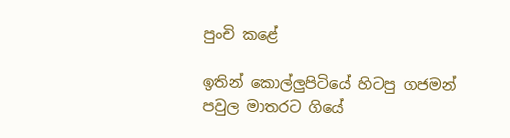පුංචි කළේ

ඉතින් කොල්ලුපිටියේ හිටපු ගජමන් පවුල මාතරට ගියේ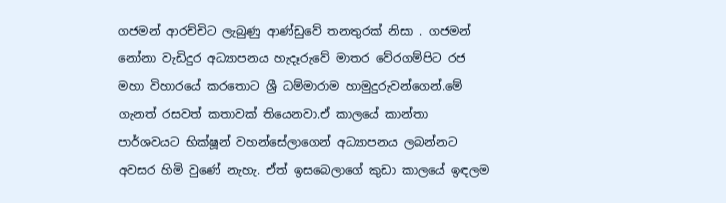ගජමන් ආරච්චිට ලැබුණු ආණ්ඩුවේ තනතුරක් නිසා . ගජමන් නෝනා වැඩිදුර අධ්‍යාපනය හැදෑරුවේ මාතර වේරගම්පිට රජ මහා විහාරයේ කරතොට ශ්‍රී ධම්මාරාම හාමුදුරුවන්ගෙන්.මේ ගැනත් රසවත් කතාවක් තියෙනවා.ඒ කාලයේ කාන්තා පාර්ශවයට භික්ෂූන් වහන්සේලාගෙන් අධ්‍යාපනය ලබන්නට අවසර හිමි වුණේ නැහැ. ඒත් ඉසබෙලාගේ කුඩා කාලයේ ඉඳලම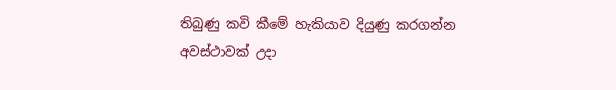තිබුණු කවි කීමේ හැකියාව දියුණු කරගන්න අවස්ථාවක් උදා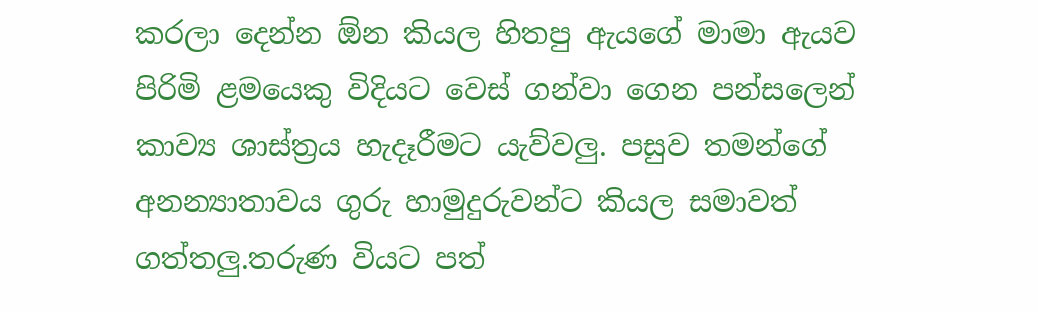කරලා දෙන්න ඕන කියල හිතපු ඇයගේ මාමා ඇයව පිරිමි ළමයෙකු විදියට වෙස් ගන්වා ගෙන පන්සලෙන් කාව්‍ය ශාස්ත්‍රය හැදෑරීමට යැව්වලු. පසුව තමන්ගේ අනන්‍යාතාවය ගුරු හාමුදුරුවන්ට කියල සමාවත් ගත්තලු.තරුණ වියට පත්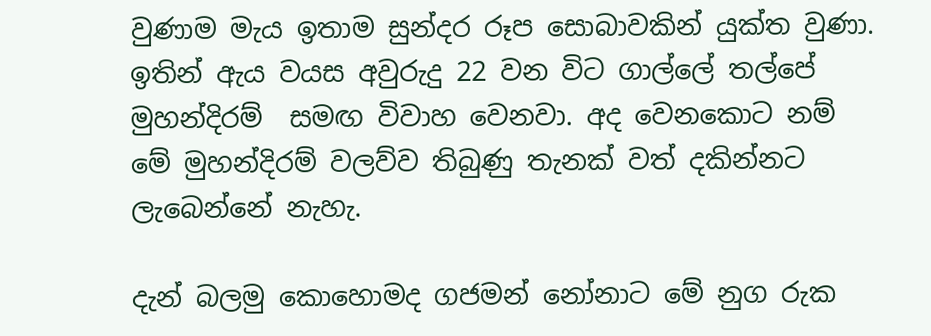වුණාම මැය ඉතාම සුන්දර රූප සොබාවකින් යුක්ත වුණා. ඉතින් ඇය වයස අවුරුදු 22 වන විට ගාල්ලේ තල්පේ මුහන්දිරම්  සමඟ විවාහ වෙනවා. අද වෙනකොට නම් මේ මුහන්දිරම් වලව්ව තිබුණු තැනක් වත් දකින්නට ලැබෙන්නේ නැහැ.

දැන් බලමු කොහොමද ගජමන් නෝනාට මේ නුග රුක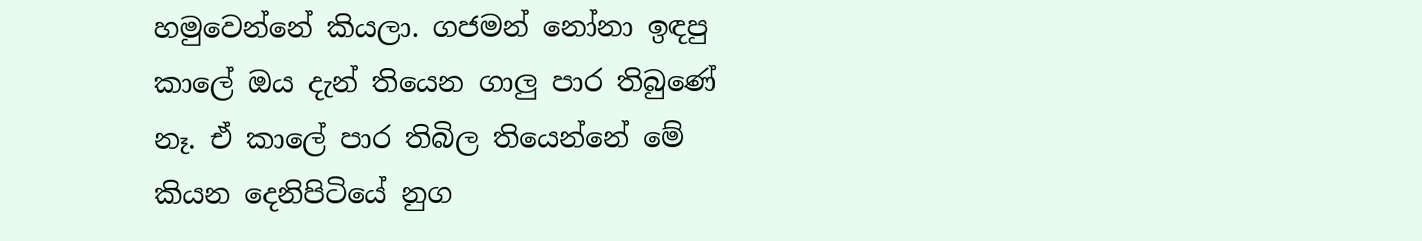හමුවෙන්නේ කියලා. ගජමන් නෝනා ඉඳපු කාලේ ඔය දැන් තියෙන ගාලු පාර තිබුණේ නෑ. ඒ කාලේ පාර තිබිල තියෙන්නේ මේ කියන දෙනිපිටියේ නුග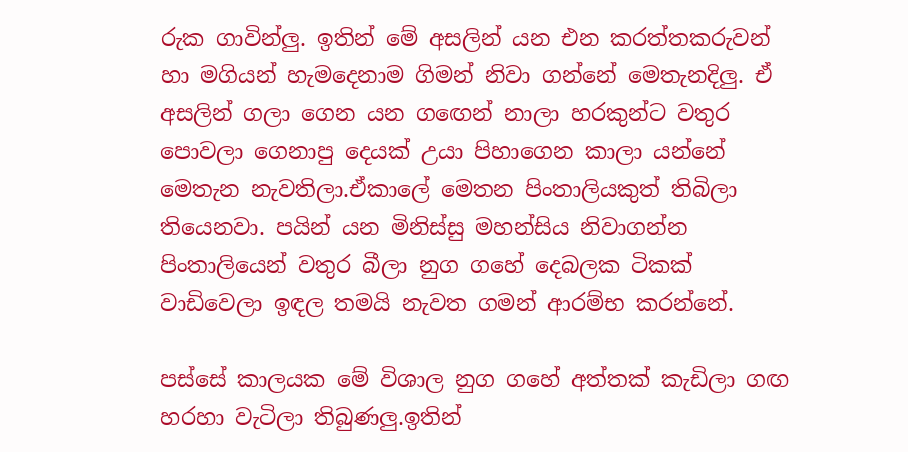රුක ගාවින්ලු. ඉතින් මේ අසලින් යන එන කරත්තකරුවන් හා මගියන් හැමදෙනාම ගිමන් නිවා ගන්නේ මෙතැනදිලු. ඒ අසලින් ගලා ගෙන යන ගඟෙන් නාලා හරකුන්ට වතුර පොවලා ගෙනාපු දෙයක් උයා පිහාගෙන කාලා යන්නේ මෙතැන නැවතිලා.ඒකාලේ මෙතන පිංතාලියකුත් තිබිලා තියෙනවා. පයින් යන මිනිස්සු මහන්සිය නිවාගන්න පිංතාලියෙන් වතුර බීලා නුග ගහේ දෙබලක ටිකක් වාඩිවෙලා ඉඳල තමයි නැවත ගමන් ආරම්භ කරන්නේ.

පස්සේ කාලයක මේ විශාල නුග ගහේ අත්තක් කැඩිලා ගඟ හරහා වැටිලා තිබුණලු.ඉතින්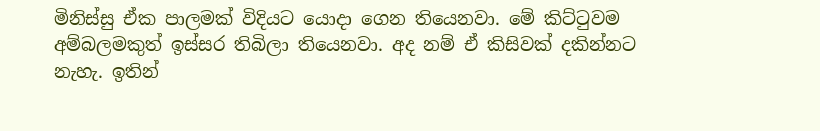මිනිස්සු ඒක පාලමක් විදියට යොදා ගෙන තියෙනවා. මේ කිට්ටුවම අම්බලමකුත් ඉස්සර තිබිලා තියෙනවා. අද නම් ඒ කිසිවක් දකින්නට නැහැ. ඉතින්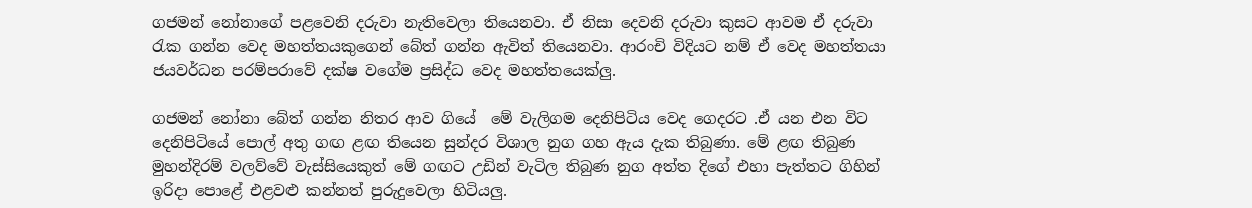ගජමන් නෝනාගේ පළවෙනි දරුවා නැතිවෙලා තියෙනවා. ඒ නිසා දෙවනි දරුවා කුසට ආවම ඒ දරුවා රැක ගන්න වෙද මහත්තයකුගෙන් බේත් ගන්න ඇවිත් තියෙනවා. ආරංචි විදියට නම් ඒ වෙද මහත්තයා ජයවර්ධන පරම්පරාවේ දක්ෂ වගේම ප්‍රසිද්ධ වෙද මහත්තයෙක්ලු.

ගජමන් නෝනා බේත් ගන්න නිතර ආව ගියේ  මේ වැලිගම දෙනිපිටිය වෙද ගෙදරට .ඒ යන එන විට දෙනිපිටියේ පොල් අතු ගඟ ළඟ තියෙන සුන්දර විශාල නුග ගහ ඇය දැක තිබුණා. මේ ළඟ තිබුණ මුහන්දිරම් වලව්වේ වැස්සියෙකුත් මේ ගඟට උඩින් වැටිල තිබුණ නුග අත්ත දිගේ එහා පැත්තට ගිහින් ඉරිදා පොළේ එළවළු කන්නත් පුරුදුවෙලා හිටියලු.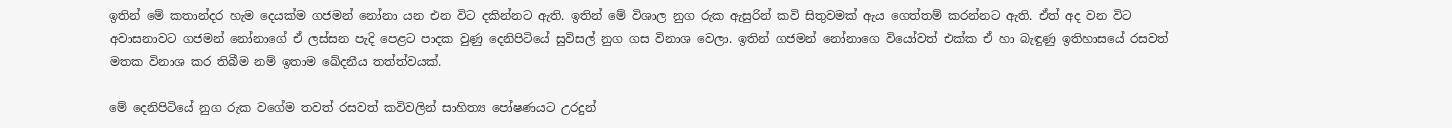ඉතින් මේ කතාන්දර හැම දෙයක්ම ගජමන් නෝනා යන එන විට දකින්නට ඇති. ඉතින් මේ විශාල නුග රුක ඇසුරින් කවි සිතුවමක් ඇය ගෙත්තම් කරන්නට ඇති. ඒත් අද වන විට අවාසනාවට ගජමන් නෝනාගේ ඒ ලස්සන පැදි පෙළට පාදක වුණු දෙනිපිටියේ සුවිසල් නුග ගස විනාශ වෙලා. ඉතින් ගජමන් නෝනාගෙ වියෝවත් එක්ක ඒ හා බැඳුණු ඉතිහාසයේ රසවත් මතක විනාශ කර තිබීම නම් ඉතාම ඛේදනීය තත්ත්වයක්.

මේ දෙනිපිටියේ නුග රුක වගේම තවත් රසවත් කවිවලින් සාහිත්‍ය පෝෂණයට උරදුන්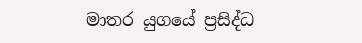මාතර යුගයේ ප්‍රසිද්ධ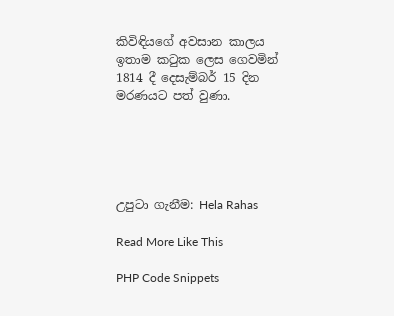කිවිඳියගේ අවසාන කාලය ඉතාම කටුක ලෙස ගෙවමින් 1814 දී දෙසැම්බර් 15 දින මරණයට පත් වුණා.





උපුටා ගැනීම: Hela Rahas

Read More Like This

PHP Code Snippets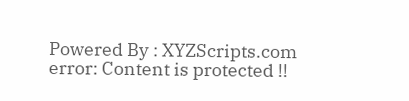Powered By : XYZScripts.com
error: Content is protected !!